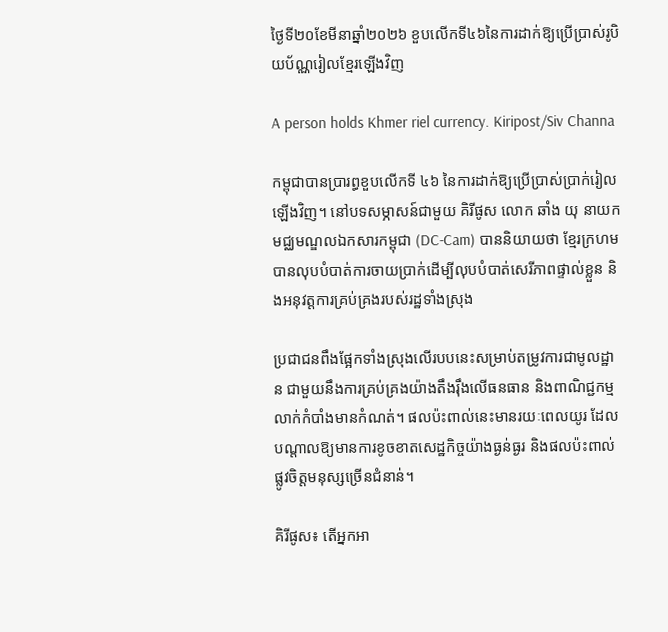ថ្ងៃទី២០ខែមីនាឆ្នាំ២០២៦ ខួបលើកទី៤៦នៃការដាក់ឱ្យប្រើប្រាស់រូបិយប័ណ្ណរៀលខ្មែរឡើងវិញ

A person holds Khmer riel currency. Kiripost/Siv Channa

កម្ពុជាបានប្រារព្ធខួបលើកទី ៤៦ នៃការដាក់ឱ្យប្រើប្រាស់ប្រាក់រៀលឡើងវិញ។ នៅបទសម្ភាសន៍ជាមួយ គិរីផូស លោក ឆាំង យុ នាយកមជ្ឈមណ្ឌលឯកសារកម្ពុជា (DC-Cam) បាននិយាយថា ខ្មែរក្រហមបានលុបបំបាត់ការចាយប្រាក់ដើម្បីលុបបំបាត់សេរីភាពផ្ទាល់ខ្លួន និងអនុវត្តការគ្រប់គ្រងរបស់រដ្ឋទាំងស្រុង

ប្រជាជនពឹងផ្អែកទាំងស្រុងលើរបបនេះសម្រាប់តម្រូវការជាមូលដ្ឋាន ជាមួយនឹងការគ្រប់គ្រងយ៉ាងតឹងរ៉ឹងលើធនធាន និងពាណិជ្ជកម្មលាក់កំបាំងមានកំណត់។ ផលប៉ះពាល់នេះមានរយៈពេលយូរ ដែលបណ្តាលឱ្យមានការខូចខាតសេដ្ឋកិច្ចយ៉ាងធ្ងន់ធ្ងរ និងផលប៉ះពាល់ផ្លូវចិត្តមនុស្សច្រើនជំនាន់។

គិរីផូស៖ តើអ្នកអា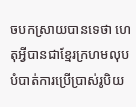ចបកស្រាយបានទេថា ហេតុអ្វីបានជាខ្មែរក្រហមលុបបំបាត់ការប្រើប្រាស់រូបិយ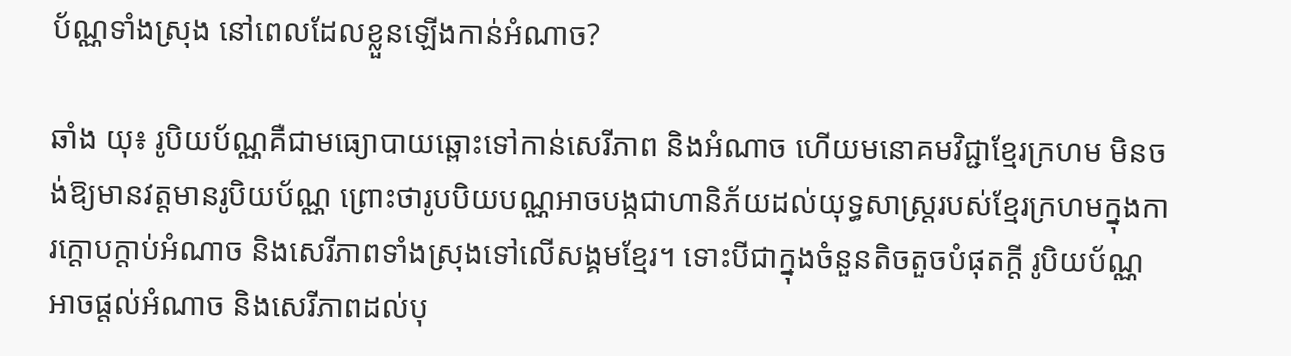ប័ណ្ណទាំងស្រុង នៅពេលដែលខ្លួនឡើងកាន់អំណាច?

ឆាំង យុ៖ រូបិយប័ណ្ណគឺជាមធ្យោបាយឆ្ពោះទៅកាន់សេរីភាព និងអំណាច ហើយមនោគមវិជ្ជាខ្មែរក្រហម មិនចង់ឱ្យមានវត្តមានរូបិយប័ណ្ណ ព្រោះថារូបបិយបណ្ណអាចបង្កជាហានិភ័យដល់យុទ្ធសាស្ត្ររបស់ខ្មែរក្រហមក្នុងការក្តោបក្តាប់អំណាច និងសេរីភាពទាំងស្រុងទៅលើសង្គមខ្មែរ។ ទោះបីជាក្នុងចំនួនតិចតួចបំផុតក្តី រូបិយប័ណ្ណអាចផ្តល់អំណាច និងសេរីភាពដល់បុ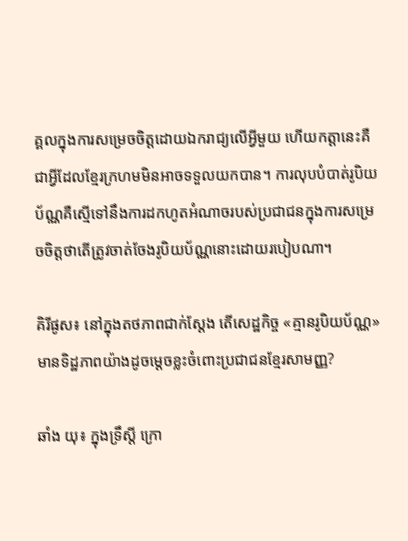គ្គលក្នុងការសម្រេចចិត្តដោយឯករាជ្យលើអ្វីមួយ ហើយកត្តានេះគឺជាអ្វីដែលខ្មែរក្រហមមិនអាចទទួលយកបាន។ ការលុបបំបាត់រូបិយប័ណ្ណគឺស្មើទៅនឹងការដកហូតអំណាចរបស់ប្រជាជនក្នុងការសម្រេចចិត្តថាតើត្រូវចាត់ចែងរូបិយប័ណ្ណនោះដោយរបៀបណា។

គិរីផូស៖ នៅក្នុងតថភាពជាក់ស្តែង តើសេដ្ឋកិច្ច «គ្មានរូបិយប័ណ្ណ» មានទិដ្ឋភាពយ៉ាងដូចម្តេចខ្លះចំពោះប្រជាជនខ្មែរសាមញ្ញ?

ឆាំង យុ៖ ក្នុងទ្រឹស្តី ក្រោ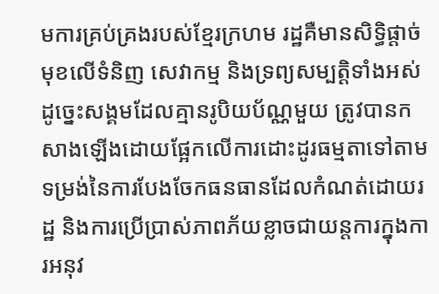មការគ្រប់គ្រងរបស់ខ្មែរក្រហម រដ្ឋគឺមានសិទ្ធិផ្តាច់មុខលើទំនិញ សេវាកម្ម និងទ្រព្យសម្បត្តិទាំងអស់ ដូច្នេះសង្គមដែលគ្មានរូបិយប័ណ្ណមួយ ត្រូវបានកសាងឡើងដោយផ្អែកលើការដោះដូរធម្មតាទៅតាមទម្រង់នៃការបែងចែកធនធានដែលកំណត់ដោយរដ្ឋ និងការប្រើប្រាស់ភាពភ័យខ្លាចជាយន្តការក្នុងការអនុវ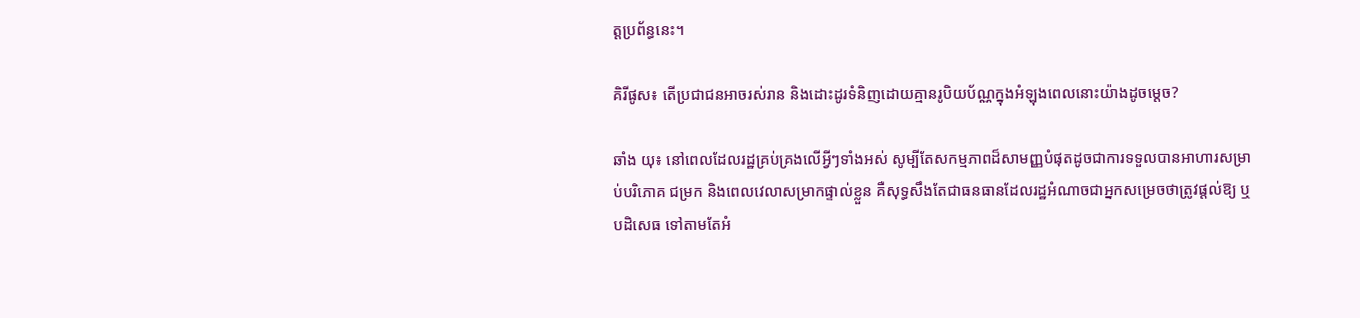ត្តប្រព័ន្ធនេះ។

គិរីផូស៖ តើប្រជាជនអាចរស់រាន និងដោះដូរទំនិញដោយគ្មានរូបិយប័ណ្ណក្នុងអំឡុងពេលនោះយ៉ាងដូចម្តេច?

ឆាំង យុ៖ នៅពេលដែលរដ្ឋគ្រប់គ្រងលើអ្វីៗទាំងអស់ សូម្បីតែសកម្មភាពដ៏សាមញ្ញបំផុតដូចជាការទទួលបានអាហារសម្រាប់បរិភោគ ជម្រក និងពេលវេលាសម្រាកផ្ទាល់ខ្លួន គឺសុទ្ធសឹងតែជាធនធានដែលរដ្ឋអំណាចជាអ្នកសម្រេចថាត្រូវផ្តល់ឱ្យ ឬបដិសេធ ទៅតាមតែអំ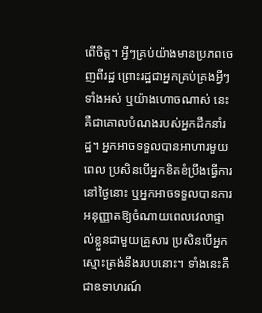ពើចិត្ត។ អ្វីៗគ្រប់យ៉ាងមានប្រភពចេញពីរដ្ឋ ព្រោះរដ្ឋជាអ្នកគ្រប់គ្រងអ្វីៗទាំងអស់ ឬយ៉ាងហោចណាស់ នេះគឺជាគោលបំណងរបស់អ្នកដឹកនាំរដ្ឋ។ អ្នកអាចទទួលបានអាហារមួយពេល ប្រសិនបើអ្នកខិតខំប្រឹងធ្វើការនៅថ្ងៃនោះ ឬអ្នកអាចទទួលបានការអនុញ្ញាតឱ្យចំណាយពេលវេលាផ្ទាល់ខ្លួនជាមួយគ្រួសារ ប្រសិនបើអ្នកស្មោះត្រង់នឹងរបបនោះ។ ទាំងនេះគឺជាឧទាហរណ៍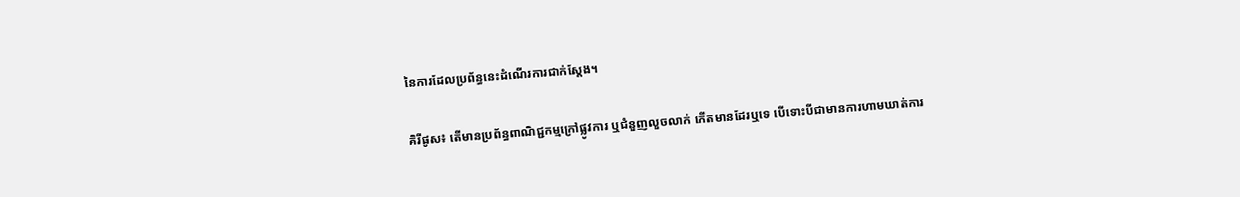នៃការដែលប្រព័ន្ធនេះដំណើរការជាក់ស្តែង។

គិរីផូស៖ តើមានប្រព័ន្ធពាណិជ្ជកម្មក្រៅផ្លូវការ ឬជំនួញលួចលាក់ កើតមានដែរឬទេ បើទោះបីជាមានការហាមឃាត់ការ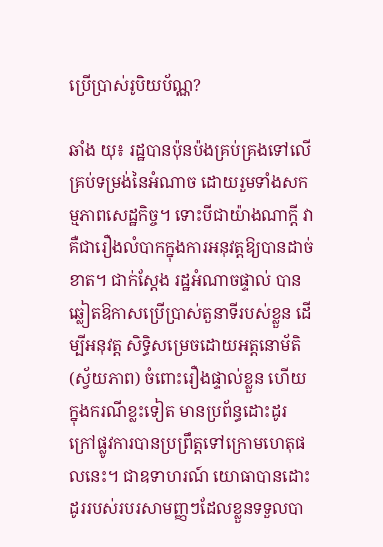ប្រើប្រាស់រូបិយប័ណ្ណ?

ឆាំង យុ៖ រដ្ឋបានប៉ុនប៉ងគ្រប់គ្រងទៅលើគ្រប់ទម្រង់នៃអំណាច ដោយរួមទាំងសកម្មភាពសេដ្ឋកិច្ច។ ទោះបីជាយ៉ាងណាក្តី វាគឺជារឿងលំបាកក្នុងការអនុវត្តឱ្យបានដាច់ខាត។ ជាក់ស្តែង រដ្ឋអំណាចផ្ទាល់ បានឆ្លៀតឱកាសប្រើប្រាស់តួនាទីរបស់ខ្លួន ដើម្បីអនុវត្ត សិទ្ធិសម្រេចដោយអត្តនោម័តិ (ស្វ័យភាព) ចំពោះរឿងផ្ទាល់ខ្លួន ហើយក្នុងករណីខ្លះទៀត មានប្រព័ន្ធដោះដូរក្រៅផ្លូវការបានប្រព្រឹត្តទៅក្រោមហេតុផលនេះ។ ជាឧទាហរណ៍ យោធាបានដោះដូររបស់របរសាមញ្ញៗដែលខ្លួនទទួលបា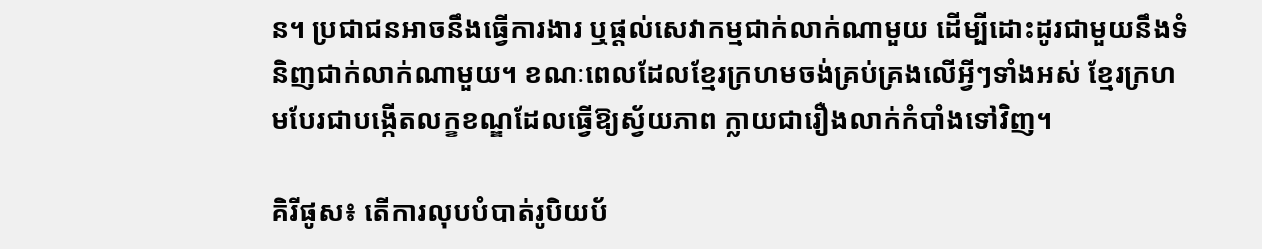ន។ ប្រជាជនអាចនឹងធ្វើការងារ ឬផ្តល់សេវាកម្មជាក់លាក់ណាមួយ ដើម្បីដោះដូរជាមួយនឹងទំនិញជាក់លាក់ណាមួយ។ ខណៈពេលដែលខ្មែរក្រហមចង់គ្រប់គ្រងលើអ្វីៗទាំងអស់ ខ្មែរក្រហមបែរជាបង្កើតលក្ខខណ្ឌដែលធ្វើឱ្យស្វ័យភាព ក្លាយជារឿងលាក់កំបាំងទៅវិញ។

គិរីផូស៖ តើការលុបបំបាត់រូបិយប័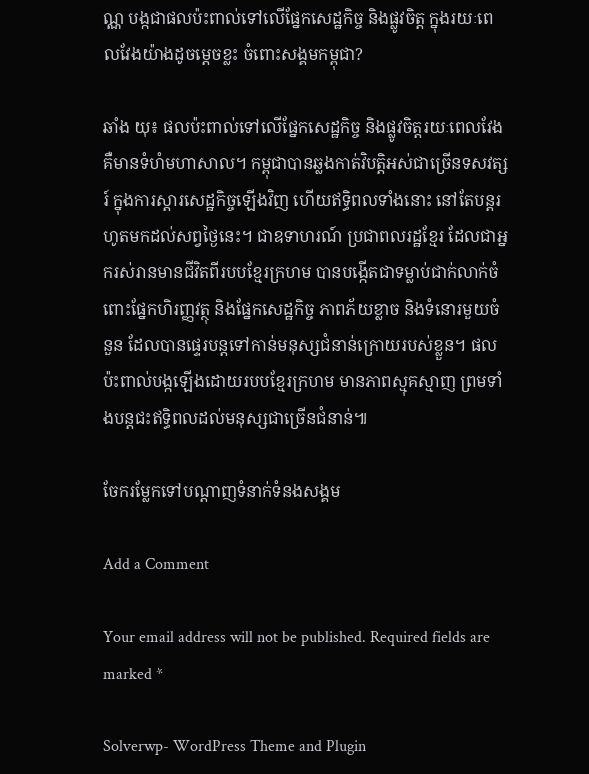ណ្ណ បង្កជាផលប៉ះពាល់ទៅលើផ្នែកសេដ្ឋកិច្ច និងផ្លូវចិត្ត ក្នុងរយៈពេលវែងយ៉ាងដូចម្តេចខ្លះ ចំពោះសង្គមកម្ពុជា?

ឆាំង យុ៖ ផលប៉ះពាល់ទៅលើផ្នែកសេដ្ឋកិច្ច និងផ្លូវចិត្តរយៈពេលវែង គឺមានទំហំមហាសាល។ កម្ពុជាបានឆ្លងកាត់វិបត្តិអស់ជាច្រើនទសវត្សរ៍ ក្នុងការស្តារសេដ្ឋកិច្ចឡើងវិញ ហើយឥទ្ធិពលទាំងនោះ នៅតែបន្តរហូតមកដល់សព្វថ្ងៃនេះ។ ជាឧទាហរណ៍ ប្រជាពលរដ្ឋខ្មែរ ដែលជាអ្នករស់រានមានជីវិតពីរបបខ្មែរក្រហម បានបង្កើតជាទម្លាប់ជាក់លាក់ចំពោះផ្នែកហិរញ្ញវត្ថុ និងផ្នែកសេដ្ឋកិច្ច ភាពភ័យខ្លាច និងទំនោរមួយចំនួន ដែលបានផ្ទេរបន្តទៅកាន់មនុស្សជំនាន់ក្រោយរបស់ខ្លួន។ ផលប៉ះពាល់បង្កឡើងដោយរបបខ្មែរក្រហម មានភាពស្មុគស្មាញ ព្រមទាំងបន្តជះឥទ្ធិពលដល់មនុស្សជាច្រើនជំនាន់៕

ចែករម្លែកទៅបណ្តាញទំនាក់ទំនងសង្គម

Add a Comment

Your email address will not be published. Required fields are marked *

Solverwp- WordPress Theme and Plugin